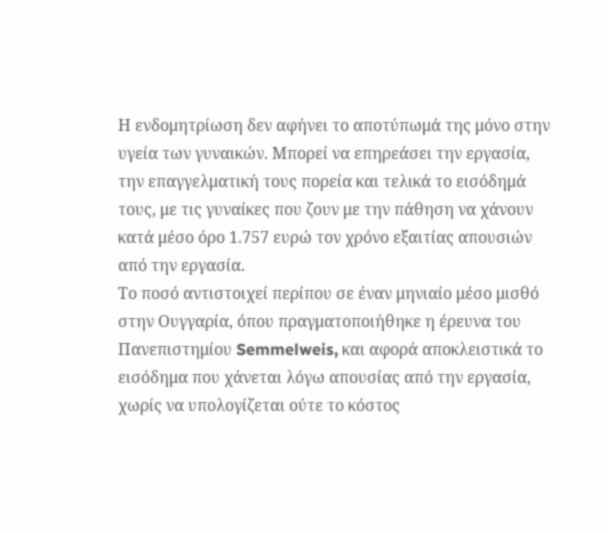Η ενδομητρίωση δεν αφήνει το αποτύπωμά της μόνο στην υγεία των γυναικών. Μπορεί να επηρεάσει την εργασία, την επαγγελματική τους πορεία και τελικά το εισόδημά τους, με τις γυναίκες που ζουν με την πάθηση να χάνουν κατά μέσο όρο 1.757 ευρώ τον χρόνο εξαιτίας απουσιών από την εργασία.
Το ποσό αντιστοιχεί περίπου σε έναν μηνιαίο μέσο μισθό στην Ουγγαρία, όπου πραγματοποιήθηκε η έρευνα του Πανεπιστημίου Semmelweis, και αφορά αποκλειστικά το εισόδημα που χάνεται λόγω απουσίας από την εργασία, χωρίς να υπολογίζεται ούτε το κόστος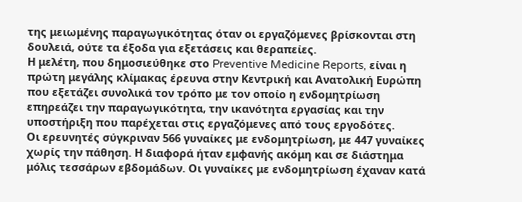της μειωμένης παραγωγικότητας όταν οι εργαζόμενες βρίσκονται στη δουλειά, ούτε τα έξοδα για εξετάσεις και θεραπείες.
Η μελέτη, που δημοσιεύθηκε στο Preventive Medicine Reports, είναι η πρώτη μεγάλης κλίμακας έρευνα στην Κεντρική και Ανατολική Ευρώπη που εξετάζει συνολικά τον τρόπο με τον οποίο η ενδομητρίωση επηρεάζει την παραγωγικότητα, την ικανότητα εργασίας και την υποστήριξη που παρέχεται στις εργαζόμενες από τους εργοδότες.
Οι ερευνητές σύγκριναν 566 γυναίκες με ενδομητρίωση, με 447 γυναίκες χωρίς την πάθηση. Η διαφορά ήταν εμφανής ακόμη και σε διάστημα μόλις τεσσάρων εβδομάδων. Οι γυναίκες με ενδομητρίωση έχαναν κατά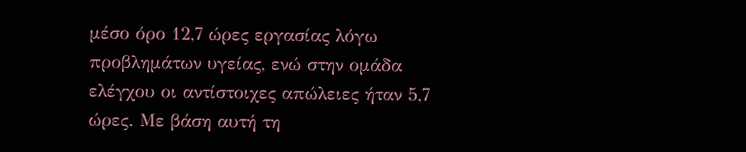μέσο όρο 12,7 ώρες εργασίας λόγω προβλημάτων υγείας, ενώ στην ομάδα ελέγχου οι αντίστοιχες απώλειες ήταν 5,7 ώρες. Με βάση αυτή τη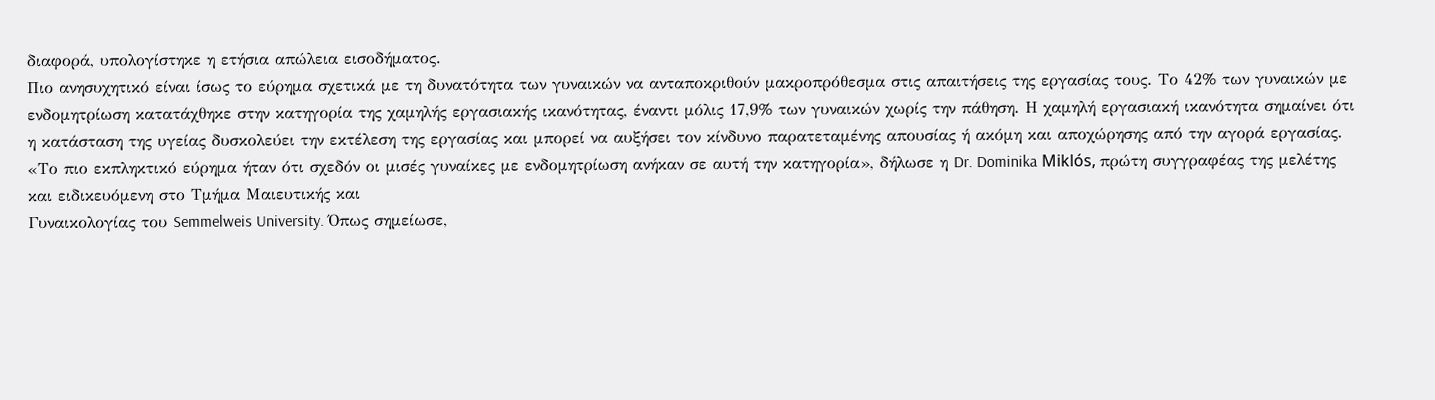διαφορά, υπολογίστηκε η ετήσια απώλεια εισοδήματος.
Πιο ανησυχητικό είναι ίσως το εύρημα σχετικά με τη δυνατότητα των γυναικών να ανταποκριθούν μακροπρόθεσμα στις απαιτήσεις της εργασίας τους. Το 42% των γυναικών με ενδομητρίωση κατατάχθηκε στην κατηγορία της χαμηλής εργασιακής ικανότητας, έναντι μόλις 17,9% των γυναικών χωρίς την πάθηση. Η χαμηλή εργασιακή ικανότητα σημαίνει ότι η κατάσταση της υγείας δυσκολεύει την εκτέλεση της εργασίας και μπορεί να αυξήσει τον κίνδυνο παρατεταμένης απουσίας ή ακόμη και αποχώρησης από την αγορά εργασίας.
«Το πιο εκπληκτικό εύρημα ήταν ότι σχεδόν οι μισές γυναίκες με ενδομητρίωση ανήκαν σε αυτή την κατηγορία», δήλωσε η Dr. Dominika Miklós, πρώτη συγγραφέας της μελέτης και ειδικευόμενη στο Τμήμα Μαιευτικής και
Γυναικολογίας του Semmelweis University. Όπως σημείωσε,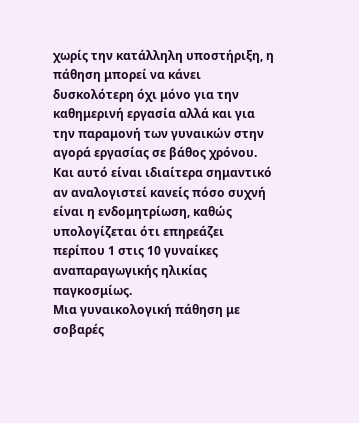χωρίς την κατάλληλη υποστήριξη, η πάθηση μπορεί να κάνει δυσκολότερη όχι μόνο για την καθημερινή εργασία αλλά και για την παραμονή των γυναικών στην αγορά εργασίας σε βάθος χρόνου.
Και αυτό είναι ιδιαίτερα σημαντικό αν αναλογιστεί κανείς πόσο συχνή είναι η ενδομητρίωση, καθώς υπολογίζεται ότι επηρεάζει περίπου 1 στις 10 γυναίκες αναπαραγωγικής ηλικίας παγκοσμίως.
Μια γυναικολογική πάθηση με σοβαρές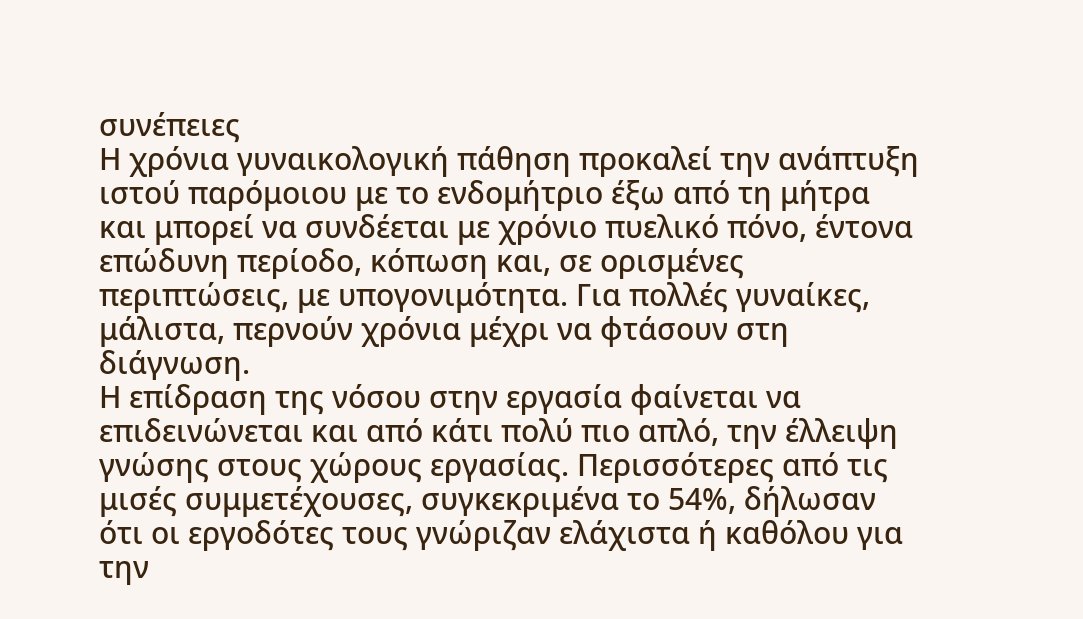συνέπειες
Η χρόνια γυναικολογική πάθηση προκαλεί την ανάπτυξη ιστού παρόμοιου με το ενδομήτριο έξω από τη μήτρα και μπορεί να συνδέεται με χρόνιο πυελικό πόνο, έντονα επώδυνη περίοδο, κόπωση και, σε ορισμένες περιπτώσεις, με υπογονιμότητα. Για πολλές γυναίκες, μάλιστα, περνούν χρόνια μέχρι να φτάσουν στη διάγνωση.
Η επίδραση της νόσου στην εργασία φαίνεται να επιδεινώνεται και από κάτι πολύ πιο απλό, την έλλειψη γνώσης στους χώρους εργασίας. Περισσότερες από τις μισές συμμετέχουσες, συγκεκριμένα το 54%, δήλωσαν ότι οι εργοδότες τους γνώριζαν ελάχιστα ή καθόλου για την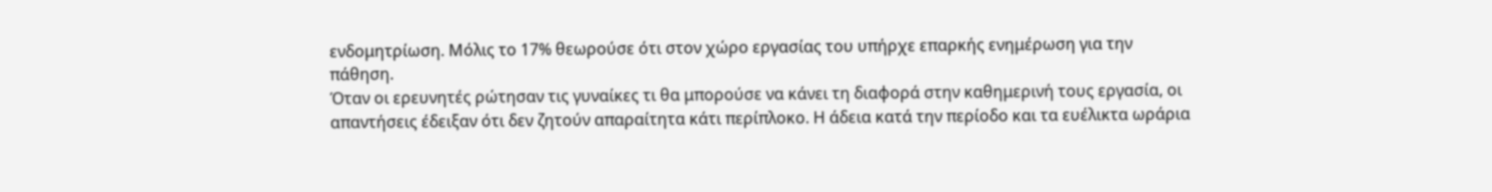ενδομητρίωση. Μόλις το 17% θεωρούσε ότι στον χώρο εργασίας του υπήρχε επαρκής ενημέρωση για την πάθηση.
Όταν οι ερευνητές ρώτησαν τις γυναίκες τι θα μπορούσε να κάνει τη διαφορά στην καθημερινή τους εργασία, οι απαντήσεις έδειξαν ότι δεν ζητούν απαραίτητα κάτι περίπλοκο. Η άδεια κατά την περίοδο και τα ευέλικτα ωράρια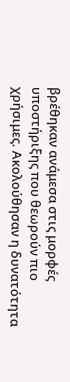βρέθηκαν ανάμεσα στις μορφές υποστήριξης που θεωρούν πιο χρήσιμες. Ακολούθησαν η δυνατότητα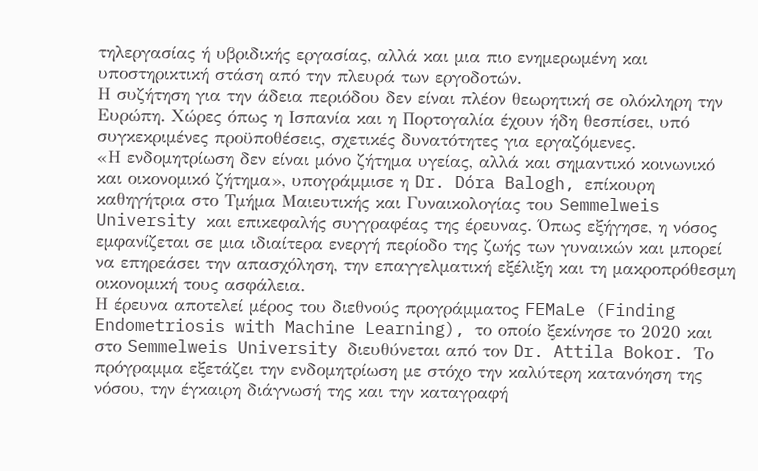τηλεργασίας ή υβριδικής εργασίας, αλλά και μια πιο ενημερωμένη και υποστηρικτική στάση από την πλευρά των εργοδοτών.
Η συζήτηση για την άδεια περιόδου δεν είναι πλέον θεωρητική σε ολόκληρη την Ευρώπη. Χώρες όπως η Ισπανία και η Πορτογαλία έχουν ήδη θεσπίσει, υπό συγκεκριμένες προϋποθέσεις, σχετικές δυνατότητες για εργαζόμενες.
«Η ενδομητρίωση δεν είναι μόνο ζήτημα υγείας, αλλά και σημαντικό κοινωνικό και οικονομικό ζήτημα», υπογράμμισε η Dr. Dóra Balogh, επίκουρη καθηγήτρια στο Τμήμα Μαιευτικής και Γυναικολογίας του Semmelweis University και επικεφαλής συγγραφέας της έρευνας. Όπως εξήγησε, η νόσος εμφανίζεται σε μια ιδιαίτερα ενεργή περίοδο της ζωής των γυναικών και μπορεί να επηρεάσει την απασχόληση, την επαγγελματική εξέλιξη και τη μακροπρόθεσμη οικονομική τους ασφάλεια.
Η έρευνα αποτελεί μέρος του διεθνούς προγράμματος FEMaLe (Finding Endometriosis with Machine Learning), το οποίο ξεκίνησε το 2020 και στο Semmelweis University διευθύνεται από τον Dr. Attila Bokor. Το πρόγραμμα εξετάζει την ενδομητρίωση με στόχο την καλύτερη κατανόηση της νόσου, την έγκαιρη διάγνωσή της και την καταγραφή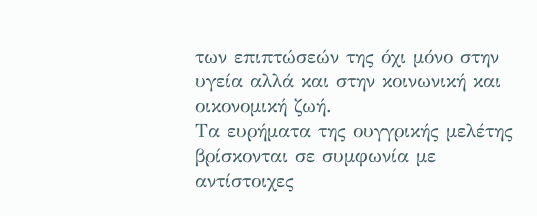των επιπτώσεών της όχι μόνο στην υγεία αλλά και στην κοινωνική και οικονομική ζωή.
Τα ευρήματα της ουγγρικής μελέτης βρίσκονται σε συμφωνία με αντίστοιχες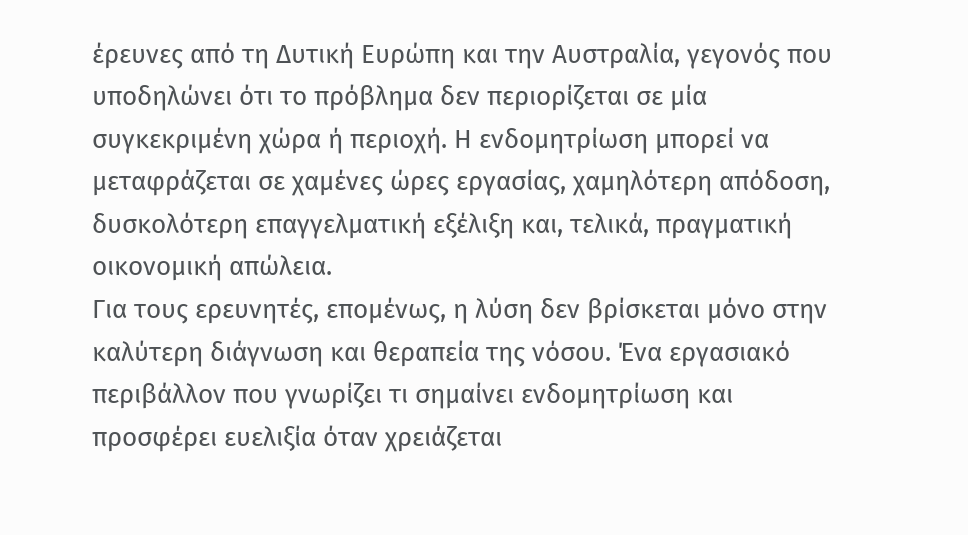έρευνες από τη Δυτική Ευρώπη και την Αυστραλία, γεγονός που υποδηλώνει ότι το πρόβλημα δεν περιορίζεται σε μία συγκεκριμένη χώρα ή περιοχή. Η ενδομητρίωση μπορεί να μεταφράζεται σε χαμένες ώρες εργασίας, χαμηλότερη απόδοση, δυσκολότερη επαγγελματική εξέλιξη και, τελικά, πραγματική οικονομική απώλεια.
Για τους ερευνητές, επομένως, η λύση δεν βρίσκεται μόνο στην καλύτερη διάγνωση και θεραπεία της νόσου. Ένα εργασιακό περιβάλλον που γνωρίζει τι σημαίνει ενδομητρίωση και προσφέρει ευελιξία όταν χρειάζεται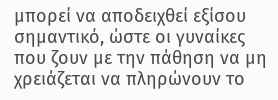μπορεί να αποδειχθεί εξίσου σημαντικό, ώστε οι γυναίκες που ζουν με την πάθηση να μη χρειάζεται να πληρώνουν το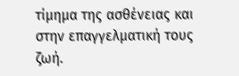τίμημα της ασθένειας και στην επαγγελματική τους ζωή.